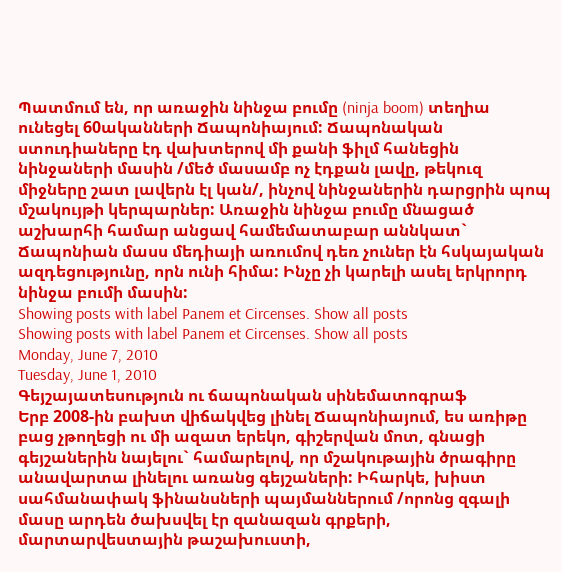Պատմում են, որ առաջին նինջա բումը (ninja boom) տեղիա ունեցել 60ականների Ճապոնիայում: Ճապոնական ստուդիաները էդ վախտերով մի քանի ֆիլմ հանեցին նինջաների մասին /մեծ մասամբ ոչ էդքան լավը, թեկուզ միջները շատ լավերն էլ կան/, ինչով նինջաներին դարցրին պոպ մշակույթի կերպարներ: Առաջին նինջա բումը մնացած աշխարհի համար անցավ համեմատաբար աննկատ` Ճապոնիան մասս մեդիայի առումով դեռ չուներ էն հսկայական ազդեցությունը, որն ունի հիմա: Ինչը չի կարելի ասել երկրորդ նինջա բումի մասին:
Showing posts with label Panem et Circenses. Show all posts
Showing posts with label Panem et Circenses. Show all posts
Monday, June 7, 2010
Tuesday, June 1, 2010
Գեյշայատեսություն ու ճապոնական սինեմատոգրաֆ
Երբ 2008-ին բախտ վիճակվեց լինել Ճապոնիայում, ես առիթը բաց չթողեցի ու մի ազատ երեկո, գիշերվան մոտ, գնացի գեյշաներին նայելու` համարելով, որ մշակութային ծրագիրը անավարտա լինելու առանց գեյշաների: Իհարկե, խիստ սահմանափակ ֆինանսների պայմաններում /որոնց զգալի մասը արդեն ծախսվել էր զանազան գրքերի, մարտարվեստային թաշախուստի,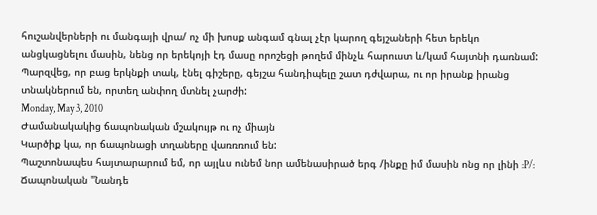հուշանվերների ու մանգայի վրա/ ոչ մի խոսք անգամ գնալ չէր կարող գեյշաների հետ երեկո անցկացնելու մասին, նենց որ երեկոյի էդ մասը որոշեցի թողեմ մինչև հարուստ և/կամ հայտնի դառնամ: Պարզվեց, որ բաց երկնքի տակ, էնել գիշերը, գեյշա հանդիպելը շատ դժվարա, ու որ իրանք իրանց տնակներում են, որտեղ անփող մտնել չարժի:
Monday, May 3, 2010
Ժամանակակից ճապոնական մշակույթ ու ոչ միայն
Կարծիք կա, որ ճապոնացի տղաները վառռռում են:
Պաշտոնապես հայտարարում եմ, որ այլևս ունեմ նոր ամենասիրած երգ /ինքը իմ մասին ոնց որ լինի :P/: Ճապոնական "Նանդե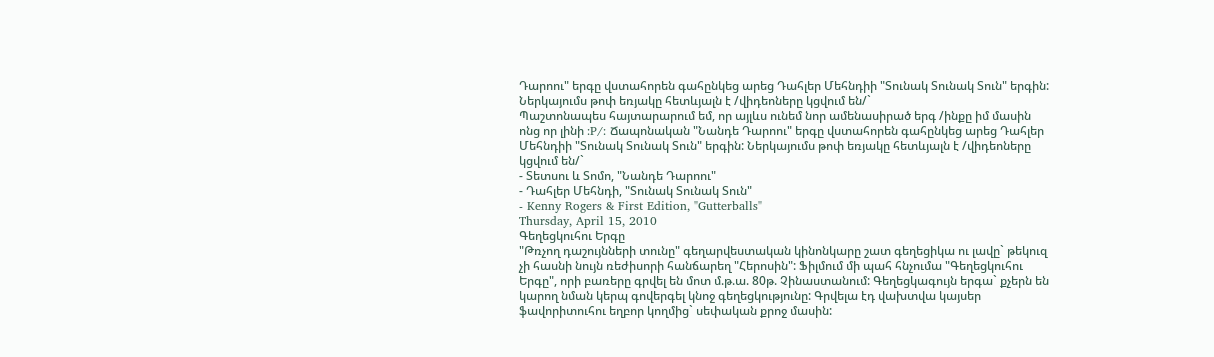Դարոու" երգը վստահորեն գահընկեց արեց Դահլեր Մեհնդիի "Տունակ Տունակ Տուն" երգին: Ներկայումս թոփ եռյակը հետևյալն է /վիդեոները կցվում են/`
Պաշտոնապես հայտարարում եմ, որ այլևս ունեմ նոր ամենասիրած երգ /ինքը իմ մասին ոնց որ լինի :P/: Ճապոնական "Նանդե Դարոու" երգը վստահորեն գահընկեց արեց Դահլեր Մեհնդիի "Տունակ Տունակ Տուն" երգին: Ներկայումս թոփ եռյակը հետևյալն է /վիդեոները կցվում են/`
- Տետսու և Տոմո, "Նանդե Դարոու"
- Դահլեր Մեհնդի, "Տունակ Տունակ Տուն"
- Kenny Rogers & First Edition, "Gutterballs"
Thursday, April 15, 2010
Գեղեցկուհու Երգը
"Թռչող դաշույնների տունը" գեղարվեստական կինոնկարը շատ գեղեցիկա ու լավը` թեկուզ չի հասնի նույն ռեժիսորի հանճարեղ "Հերոսին": Ֆիլմում մի պահ հնչումա "Գեղեցկուհու Երգը", որի բառերը գրվել են մոտ մ.թ.ա. 80թ. Չինաստանում: Գեղեցկագույն երգա` քչերն են կարող նման կերպ գովերգել կնոջ գեղեցկությունը: Գրվելա էդ վախտվա կայսեր ֆավորիտուհու եղբոր կողմից` սեփական քրոջ մասին: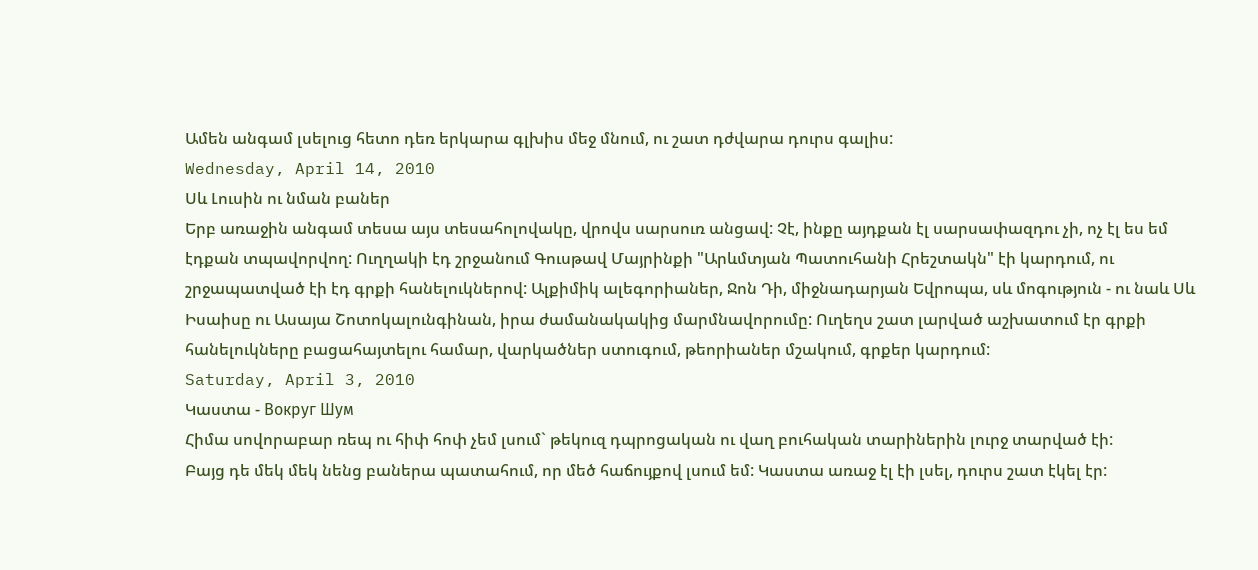Ամեն անգամ լսելուց հետո դեռ երկարա գլխիս մեջ մնում, ու շատ դժվարա դուրս գալիս:
Wednesday, April 14, 2010
Սև Լուսին ու նման բաներ
Երբ առաջին անգամ տեսա այս տեսահոլովակը, վրովս սարսուռ անցավ: Չէ, ինքը այդքան էլ սարսափազդու չի, ոչ էլ ես եմ էդքան տպավորվող: Ուղղակի էդ շրջանում Գուսթավ Մայրինքի "Արևմտյան Պատուհանի Հրեշտակն" էի կարդում, ու շրջապատված էի էդ գրքի հանելուկներով: Ալքիմիկ ալեգորիաներ, Ջոն Դի, միջնադարյան Եվրոպա, սև մոգություն - ու նաև Սև Իսաիսը ու Ասայա Շոտոկալունգինան, իրա ժամանակակից մարմնավորումը: Ուղեղս շատ լարված աշխատում էր գրքի հանելուկները բացահայտելու համար, վարկածներ ստուգում, թեորիաներ մշակում, գրքեր կարդում:
Saturday, April 3, 2010
Կաստա - Вокруг Шум
Հիմա սովորաբար ռեպ ու հիփ հոփ չեմ լսում` թեկուզ դպրոցական ու վաղ բուհական տարիներին լուրջ տարված էի:
Բայց դե մեկ մեկ նենց բաներա պատահում, որ մեծ հաճույքով լսում եմ: Կաստա առաջ էլ էի լսել, դուրս շատ էկել էր: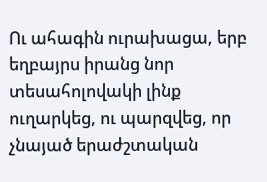Ու ահագին ուրախացա, երբ եղբայրս իրանց նոր տեսահոլովակի լինք ուղարկեց, ու պարզվեց, որ չնայած երաժշտական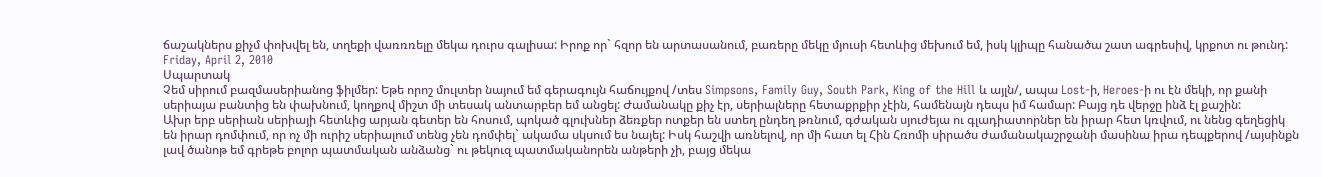ճաշակներս քիչմ փոխվել են, տղեքի վառռռելը մեկա դուրս գալիսա: Իրոք որ` հզոր են արտասանում, բառերը մեկը մյուսի հետևից մեխում եմ, իսկ կլիպը հանածա շատ ագրեսիվ, կրքոտ ու թունդ:
Friday, April 2, 2010
Սպարտակ
Չեմ սիրում բազմասերիանոց ֆիլմեր: Եթե որոշ մուլտեր նայում եմ գերագույն հաճույքով /տես Simpsons, Family Guy, South Park, King of the Hill և այլն/, ապա Lost-ի, Heroes-ի ու էն մեկի, որ քանի սերիայա բանտից են փախնում, կողքով միշտ մի տեսակ անտարբեր եմ անցել: Ժամանակը քիչ էր, սերիալները հետաքրքիր չէին, համենայն դեպս իմ համար: Բայց դե վերջը ինձ էլ քաշին:
Ախր երբ սերիան սերիայի հետևից արյան գետեր են հոսում, պոկած գլուխներ ձեռքեր ոտքեր են ստեղ ընդեղ թռնում, գժական սյուժեյա ու գլադիատորներ են իրար հետ կռվում, ու նենց գեղեցիկ են իրար դոմփում, որ ոչ մի ուրիշ սերիալում տենց չեն դոմփել` ակամա սկսում ես նայել: Իսկ հաշվի առնելով, որ մի հատ ել Հին Հռոմի սիրածս ժամանակաշրջանի մասինա իրա դեպքերով /այսինքն լավ ծանոթ եմ գրեթե բոլոր պատմական անձանց` ու թեկուզ պատմականորեն անթերի չի, բայց մեկա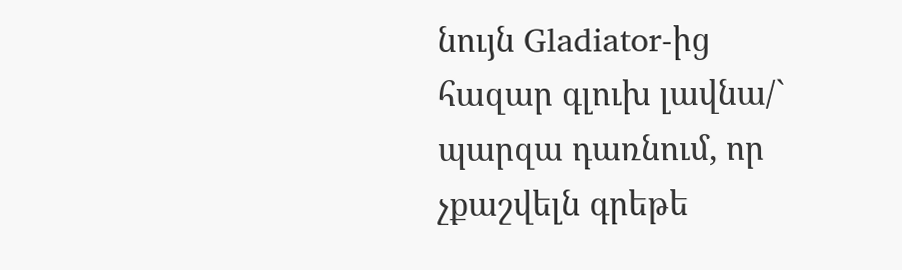նույն Gladiator-ից հազար գլուխ լավնա/` պարզա դառնում, որ չքաշվելն գրեթե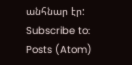անհնար էր:
Subscribe to:
Posts (Atom)